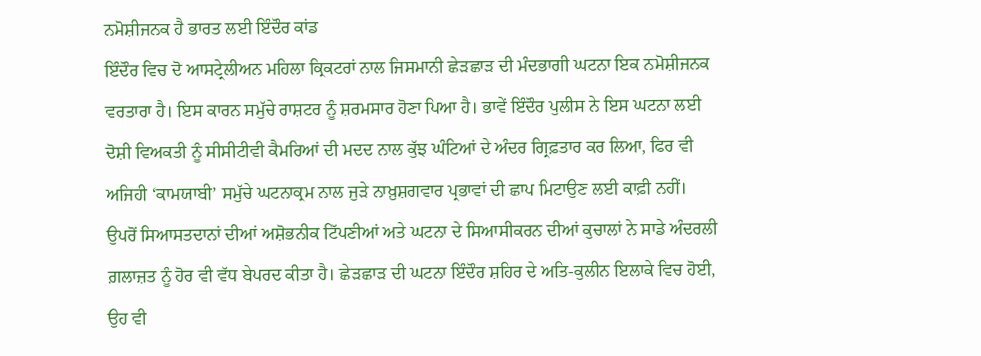ਨਮੋਸ਼ੀਜਨਕ ਹੈ ਭਾਰਤ ਲਈ ਇੰਦੌਰ ਕਾਂਡ
ਇੰਦੌਰ ਵਿਚ ਦੋ ਆਸਟ੍ਰੇਲੀਅਨ ਮਹਿਲਾ ਕ੍ਰਿਕਟਰਾਂ ਨਾਲ ਜਿਸਮਾਨੀ ਛੇੜਛਾੜ ਦੀ ਮੰਦਭਾਗੀ ਘਟਨਾ ਇਕ ਨਮੋਸ਼ੀਜਨਕ ਵਰਤਾਰਾ ਹੈ। ਇਸ ਕਾਰਨ ਸਮੁੱਚੇ ਰਾਸ਼ਟਰ ਨੂੰ ਸ਼ਰਮਸਾਰ ਹੋਣਾ ਪਿਆ ਹੈ। ਭਾਵੇਂ ਇੰਦੌਰ ਪੁਲੀਸ ਨੇ ਇਸ ਘਟਨਾ ਲਈ ਦੋਸ਼ੀ ਵਿਅਕਤੀ ਨੂੰ ਸੀਸੀਟੀਵੀ ਕੈਮਰਿਆਂ ਦੀ ਮਦਦ ਨਾਲ ਕੁੱਝ ਘੰਟਿਆਂ ਦੇ ਅੰਦਰ ਗ੍ਰਿਫ਼ਤਾਰ ਕਰ ਲਿਆ, ਫਿਰ ਵੀ ਅਜਿਹੀ ‘ਕਾਮਯਾਬੀ’ ਸਮੁੱਚੇ ਘਟਨਾਕ੍ਰਮ ਨਾਲ ਜੁੜੇ ਨਾਖ਼ੁਸ਼ਗਵਾਰ ਪ੍ਰਭਾਵਾਂ ਦੀ ਛਾਪ ਮਿਟਾਉਣ ਲਈ ਕਾਫ਼ੀ ਨਹੀਂ। ਉਪਰੋਂ ਸਿਆਸਤਦਾਨਾਂ ਦੀਆਂ ਅਸ਼ੋਭਨੀਕ ਟਿੱਪਣੀਆਂ ਅਤੇ ਘਟਨਾ ਦੇ ਸਿਆਸੀਕਰਨ ਦੀਆਂ ਕੁਚਾਲਾਂ ਨੇ ਸਾਡੇ ਅੰਦਰਲੀ ਗ਼ਲਾਜ਼ਤ ਨੂੰ ਹੋਰ ਵੀ ਵੱਧ ਬੇਪਰਦ ਕੀਤਾ ਹੈ। ਛੇੜਛਾੜ ਦੀ ਘਟਨਾ ਇੰਦੌਰ ਸ਼ਹਿਰ ਦੇ ਅਤਿ-ਕੁਲੀਨ ਇਲਾਕੇ ਵਿਚ ਹੋਈ, ਉਹ ਵੀ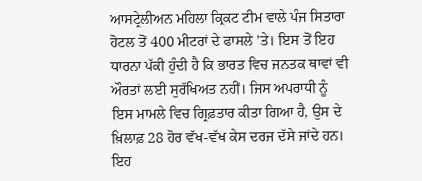ਆਸਟ੍ਰੇਲੀਅਨ ਮਹਿਲਾ ਕ੍ਰਿਕਟ ਟੀਮ ਵਾਲੇ ਪੰਜ ਸਿਤਾਰਾ ਹੋਟਲ ਤੋਂ 400 ਮੀਟਰਾਂ ਦੇ ਫਾਸਲੇ ’ਤੇ। ਇਸ ਤੋਂ ਇਹ ਧਾਰਨਾ ਪੱਕੀ ਹੁੰਦੀ ਹੈ ਕਿ ਭਾਰਤ ਵਿਚ ਜਨਤਕ ਥਾਵਾਂ ਵੀ ਔਰਤਾਂ ਲਈ ਸੁਰੱਖਿਅਤ ਨਹੀਂ। ਜਿਸ ਅਪਰਾਧੀ ਨੂੰ ਇਸ ਮਾਮਲੇ ਵਿਚ ਗ੍ਰਿਫ਼ਤਾਰ ਕੀਤਾ ਗਿਆ ਹੈ, ਉਸ ਦੇ ਖ਼ਿਲਾਫ਼ 28 ਹੋਰ ਵੱਖ-ਵੱਖ ਕੇਸ ਦਰਜ ਦੱਸੇ ਜਾਂਦੇ ਹਨ।
ਇਹ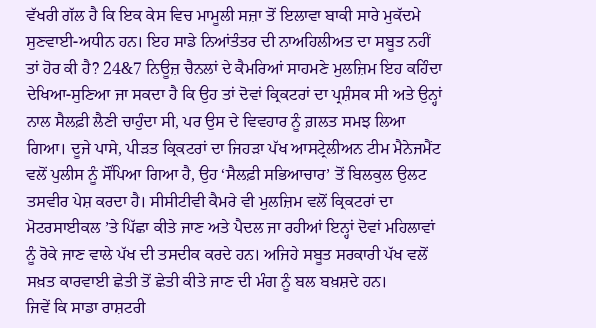ਵੱਖਰੀ ਗੱਲ ਹੈ ਕਿ ਇਕ ਕੇਸ ਵਿਚ ਮਾਮੂਲੀ ਸਜ਼ਾ ਤੋਂ ਇਲਾਵਾ ਬਾਕੀ ਸਾਰੇ ਮੁਕੱਦਮੇ ਸੁਣਵਾਈ-ਅਧੀਨ ਹਨ। ਇਹ ਸਾਡੇ ਨਿਆਂਤੰਤਰ ਦੀ ਨਾਅਹਿਲੀਅਤ ਦਾ ਸਬੂਤ ਨਹੀਂ ਤਾਂ ਹੋਰ ਕੀ ਹੈ? 24&7 ਨਿਊਜ਼ ਚੈਨਲਾਂ ਦੇ ਕੈਮਰਿਆਂ ਸਾਹਮਣੇ ਮੁਲਜ਼ਿਮ ਇਹ ਕਹਿੰਦਾ ਦੇਖਿਆ-ਸੁਣਿਆ ਜਾ ਸਕਦਾ ਹੈ ਕਿ ਉਹ ਤਾਂ ਦੋਵਾਂ ਕ੍ਰਿਕਟਰਾਂ ਦਾ ਪ੍ਰਸ਼ੰਸਕ ਸੀ ਅਤੇ ਉਨ੍ਹਾਂ ਨਾਲ ਸੈਲਫ਼ੀ ਲੈਣੀ ਚਾਹੁੰਦਾ ਸੀ, ਪਰ ਉਸ ਦੇ ਵਿਵਹਾਰ ਨੂੰ ਗ਼ਲਤ ਸਮਝ ਲਿਆ ਗਿਆ। ਦੂਜੇ ਪਾਸੇ, ਪੀੜਤ ਕ੍ਰਿਕਟਰਾਂ ਦਾ ਜਿਹੜਾ ਪੱਖ ਆਸਟ੍ਰੇਲੀਅਨ ਟੀਮ ਮੈਨੇਜਮੈਂਟ ਵਲੋਂ ਪੁਲੀਸ ਨੂੰ ਸੌਂਪਿਆ ਗਿਆ ਹੈ, ਉਹ ‘ਸੈਲਫ਼ੀ ਸਭਿਆਚਾਰ’ ਤੋਂ ਬਿਲਕੁਲ ਉਲਟ ਤਸਵੀਰ ਪੇਸ਼ ਕਰਦਾ ਹੈ। ਸੀਸੀਟੀਵੀ ਕੈਮਰੇ ਵੀ ਮੁਲਜ਼ਿਮ ਵਲੋਂ ਕ੍ਰਿਕਟਰਾਂ ਦਾ ਮੋਟਰਸਾਈਕਲ ’ਤੇ ਪਿੱਛਾ ਕੀਤੇ ਜਾਣ ਅਤੇ ਪੈਦਲ ਜਾ ਰਹੀਆਂ ਇਨ੍ਹਾਂ ਦੋਵਾਂ ਮਹਿਲਾਵਾਂ ਨੂੰ ਰੋਕੇ ਜਾਣ ਵਾਲੇ ਪੱਖ ਦੀ ਤਸਦੀਕ ਕਰਦੇ ਹਨ। ਅਜਿਹੇ ਸਬੂਤ ਸਰਕਾਰੀ ਪੱਖ ਵਲੋਂ ਸਖ਼ਤ ਕਾਰਵਾਈ ਛੇਤੀ ਤੋਂ ਛੇਤੀ ਕੀਤੇ ਜਾਣ ਦੀ ਮੰਗ ਨੂੰ ਬਲ ਬਖ਼ਸ਼ਦੇ ਹਨ।
ਜਿਵੇਂ ਕਿ ਸਾਡਾ ਰਾਸ਼ਟਰੀ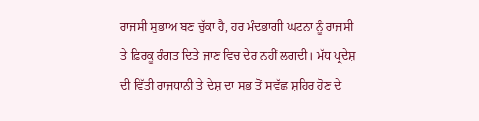ਰਾਜਸੀ ਸੁਭਾਅ ਬਣ ਚੁੱਕਾ ਹੈ, ਹਰ ਮੰਦਭਾਗੀ ਘਟਨਾ ਨੂੰ ਰਾਜਸੀ ਤੇ ਫ਼ਿਰਕੂ ਰੰਗਤ ਦਿਤੇ ਜਾਣ ਵਿਚ ਦੇਰ ਨਹੀਂ ਲਗਦੀ। ਮੱਧ ਪ੍ਰਦੇਸ਼ ਦੀ ਵਿੱਤੀ ਰਾਜਧਾਨੀ ਤੇ ਦੇਸ਼ ਦਾ ਸਭ ਤੋਂ ਸਵੱਛ ਸ਼ਹਿਰ ਹੋਣ ਦੇ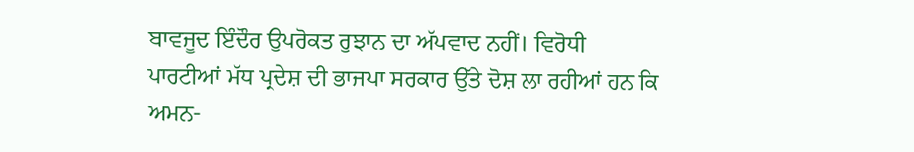ਬਾਵਜੂਦ ਇੰਦੌਰ ਉਪਰੋਕਤ ਰੁਝਾਨ ਦਾ ਅੱਪਵਾਦ ਨਹੀਂ। ਵਿਰੋਧੀ ਪਾਰਟੀਆਂ ਮੱਧ ਪ੍ਰਦੇਸ਼ ਦੀ ਭਾਜਪਾ ਸਰਕਾਰ ਉੱਤੇ ਦੋਸ਼ ਲਾ ਰਹੀਆਂ ਹਨ ਕਿ ਅਮਨ-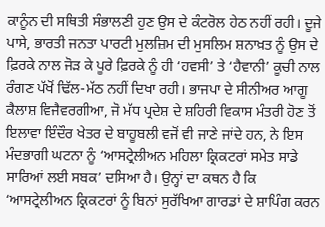ਕਾਨੂੰਨ ਦੀ ਸਥਿਤੀ ਸੰਭਾਲਣੀ ਹੁਣ ਉਸ ਦੇ ਕੰਟਰੋਲ ਹੇਠ ਨਹੀਂ ਰਹੀ। ਦੂਜੇ ਪਾਸੇ, ਭਾਰਤੀ ਜਨਤਾ ਪਾਰਟੀ ਮੁਲਜ਼ਿਮ ਦੀ ਮੁਸਲਿਮ ਸ਼ਨਾਖ਼ਤ ਨੂੰ ਉਸ ਦੇ ਫ਼ਿਰਕੇ ਨਾਲ ਜੋੜ ਕੇ ਪੂਰੇ ਫ਼ਿਰਕੇ ਨੂੰ ਹੀ ‘ਹਵਸੀ’ ਤੇ ‘ਹੈਵਾਨੀ’ ਕੂਚੀ ਨਾਲ ਰੰਗਣ ਪੱਖੋਂ ਢਿੱਲ-ਮੱਠ ਨਹੀਂ ਦਿਖਾ ਰਹੀ। ਭਾਜਪਾ ਦੇ ਸੀਨੀਅਰ ਆਗੂ ਕੈਲਾਸ਼ ਵਿਜੈਵਰਗੀਆ, ਜੋ ਮੱਧ ਪ੍ਰਦੇਸ਼ ਦੇ ਸ਼ਹਿਰੀ ਵਿਕਾਸ ਮੰਤਰੀ ਹੋਣ ਤੋਂ ਇਲਾਵਾ ਇੰਦੌਰ ਖੇਤਰ ਦੇ ਬਾਹੂਬਲੀ ਵਜੋਂ ਵੀ ਜਾਣੇ ਜਾਂਦੇ ਹਨ, ਨੇ ਇਸ ਮੰਦਭਾਗੀ ਘਟਨਾ ਨੂੰ ‘ਆਸਟ੍ਰੇਲੀਅਨ ਮਹਿਲਾ ਕ੍ਰਿਕਟਰਾਂ ਸਮੇਤ ਸਾਡੇ ਸਾਰਿਆਂ ਲਈ ਸਬਕ’ ਦਸਿਆ ਹੈ। ਉਨ੍ਹਾਂ ਦਾ ਕਥਨ ਹੈ ਕਿ ‘ਆਸਟ੍ਰੇਲੀਅਨ ਕ੍ਰਿਕਟਰਾਂ ਨੂੰ ਬਿਨਾਂ ਸੁਰੱਖਿਆ ਗਾਰਡਾਂ ਦੇ ਸ਼ਾਪਿੰਗ ਕਰਨ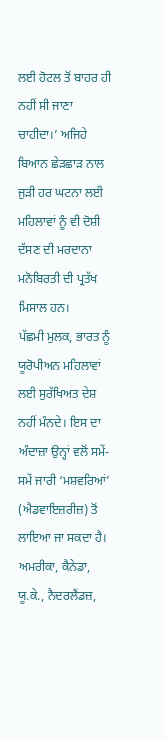ਲਈ ਹੋਟਲ ਤੋਂ ਬਾਹਰ ਹੀ ਨਹੀਂ ਸੀ ਜਾਣਾ ਚਾਹੀਦਾ।’ ਅਜਿਹੇ ਬਿਆਨ ਛੇੜਛਾੜ ਨਾਲ ਜੁੜੀ ਹਰ ਘਟਨਾ ਲਈ ਮਹਿਲਾਵਾਂ ਨੂੰ ਵੀ ਦੋਸ਼ੀ ਦੱਸਣ ਦੀ ਮਰਦਾਨਾ ਮਨੋਬਿਰਤੀ ਦੀ ਪ੍ਰਤੱਖ ਮਿਸਾਲ ਹਨ।
ਪੱਛਮੀ ਮੁਲਕ, ਭਾਰਤ ਨੂੰ ਯੂਰੋਪੀਅਨ ਮਹਿਲਾਵਾਂ ਲਈ ਸੁਰੱਖਿਅਤ ਦੇਸ਼ ਨਹੀਂ ਮੰਨਦੇ। ਇਸ ਦਾ ਅੰਦਾਜ਼ਾ ਉਨ੍ਹਾਂ ਵਲੋਂ ਸਮੇਂ-ਸਮੇਂ ਜਾਰੀ ‘ਮਸ਼ਵਰਿਆਂ’ (ਐਡਵਾਇਜ਼ਰੀਜ਼) ਤੋਂ ਲਾਇਆ ਜਾ ਸਕਦਾ ਹੈ। ਅਮਰੀਕਾ, ਕੈਨੇਡਾ, ਯੂ.ਕੇ., ਨੈਦਰਲੈਂਡਜ਼,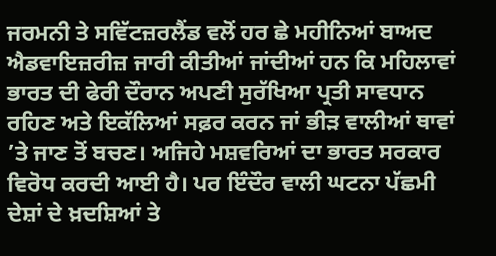ਜਰਮਨੀ ਤੇ ਸਵਿੱਟਜ਼ਰਲੈਂਡ ਵਲੋਂ ਹਰ ਛੇ ਮਹੀਨਿਆਂ ਬਾਅਦ ਐਡਵਾਇਜ਼ਰੀਜ਼ ਜਾਰੀ ਕੀਤੀਆਂ ਜਾਂਦੀਆਂ ਹਨ ਕਿ ਮਹਿਲਾਵਾਂ ਭਾਰਤ ਦੀ ਫੇਰੀ ਦੌਰਾਨ ਅਪਣੀ ਸੁਰੱਖਿਆ ਪ੍ਰਤੀ ਸਾਵਧਾਨ ਰਹਿਣ ਅਤੇ ਇਕੱਲਿਆਂ ਸਫ਼ਰ ਕਰਨ ਜਾਂ ਭੀੜ ਵਾਲੀਆਂ ਥਾਵਾਂ ’ਤੇ ਜਾਣ ਤੋਂ ਬਚਣ। ਅਜਿਹੇ ਮਸ਼ਵਰਿਆਂ ਦਾ ਭਾਰਤ ਸਰਕਾਰ ਵਿਰੋਧ ਕਰਦੀ ਆਈ ਹੈ। ਪਰ ਇੰਦੌਰ ਵਾਲੀ ਘਟਨਾ ਪੱਛਮੀ ਦੇਸ਼ਾਂ ਦੇ ਖ਼ਦਸ਼ਿਆਂ ਤੇ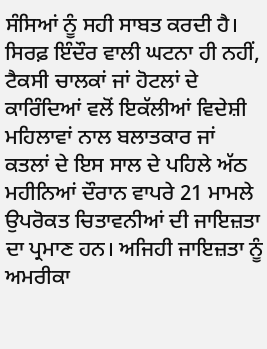ਸੰਸਿਆਂ ਨੂੰ ਸਹੀ ਸਾਬਤ ਕਰਦੀ ਹੈ।
ਸਿਰਫ਼ ਇੰਦੌਰ ਵਾਲੀ ਘਟਨਾ ਹੀ ਨਹੀਂ, ਟੈਕਸੀ ਚਾਲਕਾਂ ਜਾਂ ਹੋਟਲਾਂ ਦੇ ਕਾਰਿੰਦਿਆਂ ਵਲੋਂ ਇਕੱਲੀਆਂ ਵਿਦੇਸ਼ੀ ਮਹਿਲਾਵਾਂ ਨਾਲ ਬਲਾਤਕਾਰ ਜਾਂ ਕਤਲਾਂ ਦੇ ਇਸ ਸਾਲ ਦੇ ਪਹਿਲੇ ਅੱਠ ਮਹੀਨਿਆਂ ਦੌਰਾਨ ਵਾਪਰੇ 21 ਮਾਮਲੇ ਉਪਰੋਕਤ ਚਿਤਾਵਨੀਆਂ ਦੀ ਜਾਇਜ਼ਤਾ ਦਾ ਪ੍ਰਮਾਣ ਹਨ। ਅਜਿਹੀ ਜਾਇਜ਼ਤਾ ਨੂੰ ਅਮਰੀਕਾ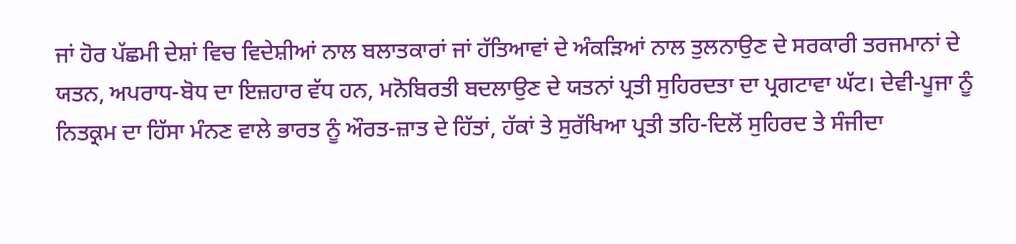ਜਾਂ ਹੋਰ ਪੱਛਮੀ ਦੇਸ਼ਾਂ ਵਿਚ ਵਿਦੇਸ਼ੀਆਂ ਨਾਲ ਬਲਾਤਕਾਰਾਂ ਜਾਂ ਹੱਤਿਆਵਾਂ ਦੇ ਅੰਕੜਿਆਂ ਨਾਲ ਤੁਲਨਾਉਣ ਦੇ ਸਰਕਾਰੀ ਤਰਜਮਾਨਾਂ ਦੇ ਯਤਨ, ਅਪਰਾਧ-ਬੋਧ ਦਾ ਇਜ਼ਹਾਰ ਵੱਧ ਹਨ, ਮਨੋਬਿਰਤੀ ਬਦਲਾਉਣ ਦੇ ਯਤਨਾਂ ਪ੍ਰਤੀ ਸੁਹਿਰਦਤਾ ਦਾ ਪ੍ਰਗਟਾਵਾ ਘੱਟ। ਦੇਵੀ-ਪੂਜਾ ਨੂੰ ਨਿਤਕ੍ਰਮ ਦਾ ਹਿੱਸਾ ਮੰਨਣ ਵਾਲੇ ਭਾਰਤ ਨੂੰ ਔਰਤ-ਜ਼ਾਤ ਦੇ ਹਿੱਤਾਂ, ਹੱਕਾਂ ਤੇ ਸੁਰੱਖਿਆ ਪ੍ਰਤੀ ਤਹਿ-ਦਿਲੋਂ ਸੁਹਿਰਦ ਤੇ ਸੰਜੀਦਾ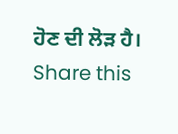ਹੋਣ ਦੀ ਲੋੜ ਹੈ।
Share this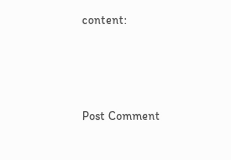content:



Post Comment